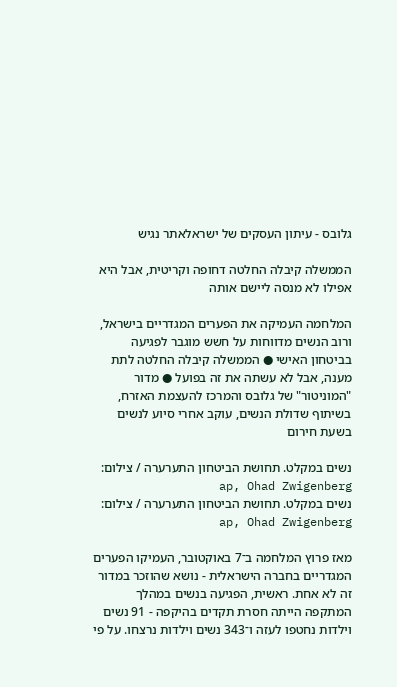גלובס - עיתון העסקים של ישראלאתר נגיש

הממשלה קיבלה החלטה דחופה וקריטית, אבל היא אפילו לא מנסה ליישם אותה

המלחמה העמיקה את הפערים המגדריים בישראל, ורוב הנשים מדווחות על חשש מוגבר לפגיעה בביטחון האישי ● הממשלה קיבלה החלטה לתת מענה, אבל לא עשתה את זה בפועל ● מדור "המוניטור" של גלובס והמרכז להעצמת האזרח, בשיתוף שדולת הנשים, עוקב אחרי סיוע לנשים בשעת חירום

נשים במקלט. תחושת הביטחון התערערה / צילום: ap, Ohad Zwigenberg
נשים במקלט. תחושת הביטחון התערערה / צילום: ap, Ohad Zwigenberg

מאז פרוץ המלחמה ב־7 באוקטובר, העמיקו הפערים המגדריים בחברה הישראלית - נושא שהוזכר במדור זה לא אחת. ראשית, הפגיעה בנשים במהלך המתקפה הייתה חסרת תקדים בהיקפה - 91 נשים וילדות נחטפו לעזה ו־343 נשים וילדות נרצחו. על פי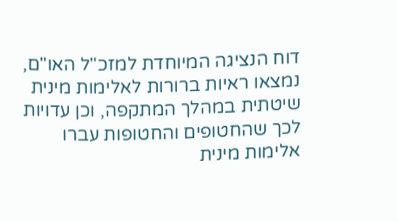דוח הנציגה המיוחדת למזכ"ל האו"ם, נמצאו ראיות ברורות לאלימות מינית שיטתית במהלך המתקפה, וכן עדויות לכך שהחטופים והחטופות עברו אלימות מינית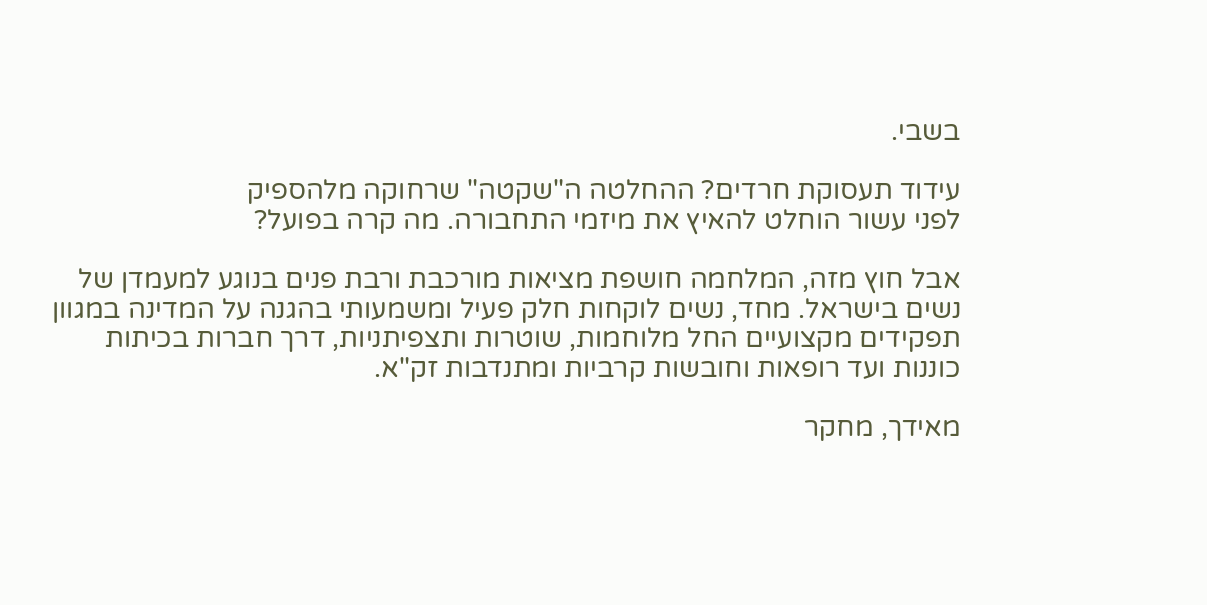בשבי.

עידוד תעסוקת חרדים? ההחלטה ה"שקטה" שרחוקה מלהספיק
לפני עשור הוחלט להאיץ את מיזמי התחבורה. מה קרה בפועל?

אבל חוץ מזה, המלחמה חושפת מציאות מורכבת ורבת פנים בנוגע למעמדן של נשים בישראל. מחד, נשים לוקחות חלק פעיל ומשמעותי בהגנה על המדינה במגוון תפקידים מקצועיים החל מלוחמות, שוטרות ותצפיתניות, דרך חברות בכיתות כוננות ועד רופאות וחובשות קרביות ומתנדבות זק"א.

מאידך, מחקר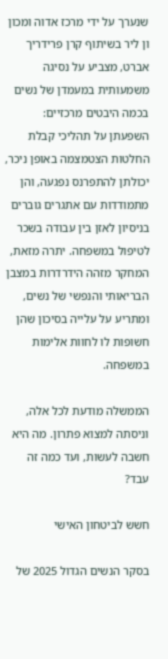שנערך על ידי מרכז אדוה ומכון ון ליר בשיתוף קרן פרידריך אברט, מצביע על נסיגה משמעותית במעמדן של נשים בכמה היבטים מרכזיים: השפעתן על תהליכי קבלת החלטות הצטמצמה באופן ניכר, יכולתן להתפרנס נפגעה, והן מתמודדות עם אתגרים גוברים בניסיון לאזן בין עבודה בשכר לטיפול במשפחה. יתרה מזאת, המחקר מזהה הידרדרות במצבן הבריאותי והנפשי של נשים, ומתריע על עלייה בסיכון שהן חשופות לו לחוות אלימות במשפחה.

הממשלה מודעת לכל אלה, וניסתה למצוא פתרון. מה היא חשבה לעשות, ועד כמה זה עבד?

חשש לביטחון האישי

בסקר הנשים הגדול 2025 של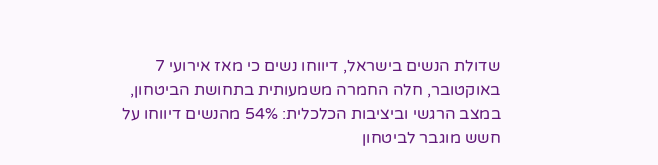שדולת הנשים בישראל, דיווחו נשים כי מאז אירועי 7 באוקטובר, חלה החמרה משמעותית בתחושת הביטחון, במצב הרגשי וביציבות הכלכלית: 54% מהנשים דיווחו על חשש מוגבר לביטחון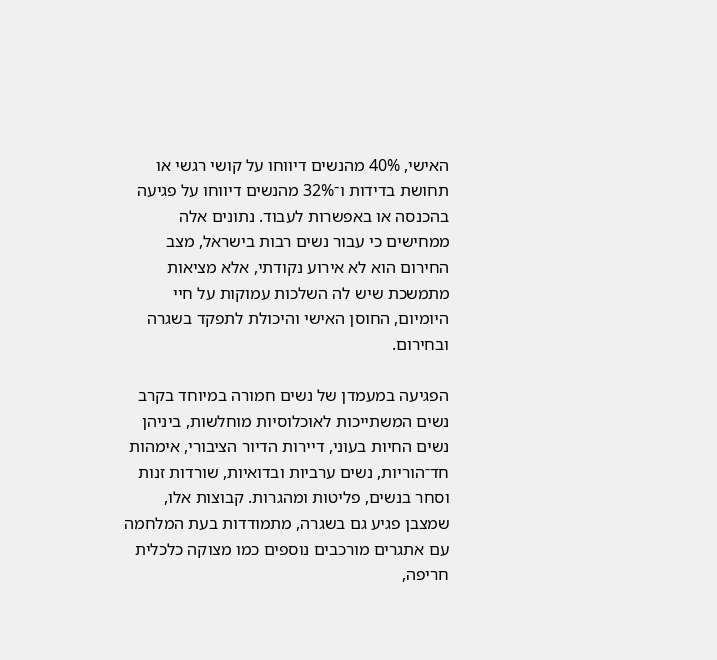האישי, 40% מהנשים דיווחו על קושי רגשי או תחושת בדידות ו־32% מהנשים דיווחו על פגיעה בהכנסה או באפשרות לעבוד. נתונים אלה ממחישים כי עבור נשים רבות בישראל, מצב החירום הוא לא אירוע נקודתי, אלא מציאות מתמשכת שיש לה השלכות עמוקות על חיי היומיום, החוסן האישי והיכולת לתפקד בשגרה ובחירום.

הפגיעה במעמדן של נשים חמורה במיוחד בקרב נשים המשתייכות לאוכלוסיות מוחלשות, ביניהן נשים החיות בעוני, דיירות הדיור הציבורי, אימהות חד־הוריות, נשים ערביות ובדואיות, שורדות זנות וסחר בנשים, פליטות ומהגרות. קבוצות אלו, שמצבן פגיע גם בשגרה, מתמודדות בעת המלחמה עם אתגרים מורכבים נוספים כמו מצוקה כלכלית חריפה,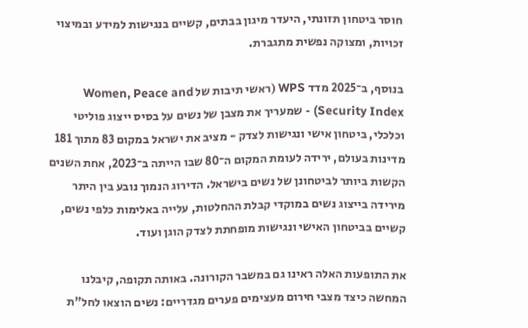חוסר ביטחון תזונתי, היעדר מיגון בבתים, קשיים בנגישות למידע ובמיצוי זכויות, ומצוקה נפשית מתגברת.

בנוסף, ב־2025 מדד WPS (ראשי תיבות של Women, Peace and Security Index) - שמעריך את מצבן של נשים על בסיס ייצוג פוליטי וכלכלי, ביטחון אישי ונגישות לצדק - מציב את ישראל במקום 83 מתוך 181 מדינות בעולם, ירידה לעומת המקום ה־80 שבו הייתה ב־2023, אחת השנים הקשות ביותר לביטחונן של נשים בישראל. הדירוג הנמוך נובע בין היתר מירידה בייצוג נשים במוקדי קבלת ההחלטות, עלייה באלימות כלפי נשים, קשיים בביטחון האישי ונגישות מופחתת לצדק הוגן ועוד.

את התופעות האלה ראינו גם במשבר הקורונה. באותה תקופה, קיבלנו המחשה כיצד מצבי חירום מעצימים פערים מגדריים: נשים הוצאו לחל"ת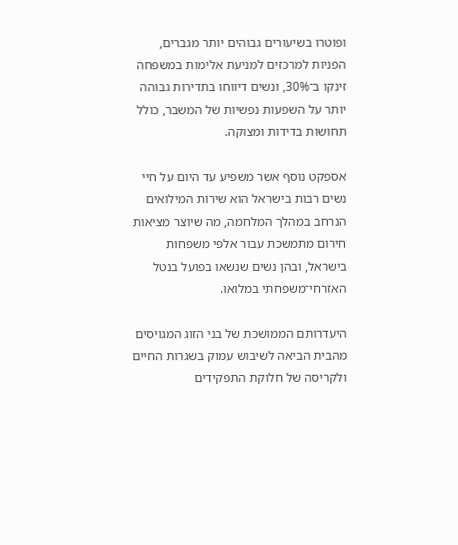ופוטרו בשיעורים גבוהים יותר מגברים, הפניות למרכזים למניעת אלימות במשפחה זינקו ב־30%, ונשים דיווחו בתדירות גבוהה יותר על השפעות נפשיות של המשבר, כולל תחושות בדידות ומצוקה.

אספקט נוסף אשר משפיע עד היום על חיי נשים רבות בישראל הוא שירות המילואים הנרחב במהלך המלחמה, מה שיוצר מציאות חירום מתמשכת עבור אלפי משפחות בישראל, ובהן נשים שנשאו בפועל בנטל האזרחי־משפחתי במלואו.

היעדרותם הממושכת של בני הזוג המגויסים מהבית הביאה לשיבוש עמוק בשגרות החיים ולקריסה של חלוקת התפקידים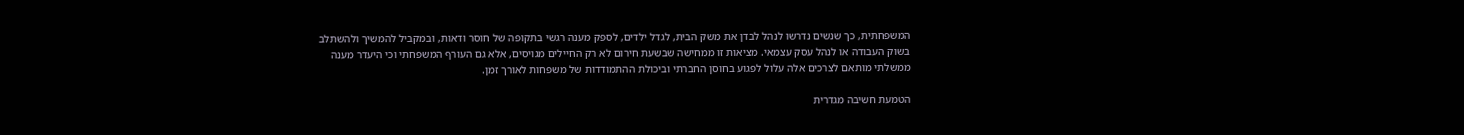המשפחתית, כך שנשים נדרשו לנהל לבדן את משק הבית, לגדל ילדים, לספק מענה רגשי בתקופה של חוסר ודאות, ובמקביל להמשיך ולהשתלב בשוק העבודה או לנהל עסק עצמאי. מציאות זו ממחישה שבשעת חירום לא רק החיילים מגויסים, אלא גם העורף המשפחתי וכי היעדר מענה ממשלתי מותאם לצרכים אלה עלול לפגוע בחוסן החברתי וביכולת ההתמודדות של משפחות לאורך זמן.

הטמעת חשיבה מגדרית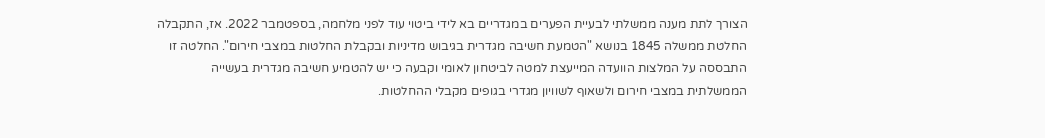הצורך לתת מענה ממשלתי לבעיית הפערים במגדריים בא לידי ביטוי עוד לפני מלחמה, בספטמבר 2022. אז, התקבלה החלטת ממשלה 1845 בנושא "הטמעת חשיבה מגדרית בגיבוש מדיניות ובקבלת החלטות במצבי חירום". החלטה זו התבססה על המלצות הוועדה המייעצת למטה לביטחון לאומי וקבעה כי יש להטמיע חשיבה מגדרית בעשייה הממשלתית במצבי חירום ולשאוף לשוויון מגדרי בגופים מקבלי ההחלטות.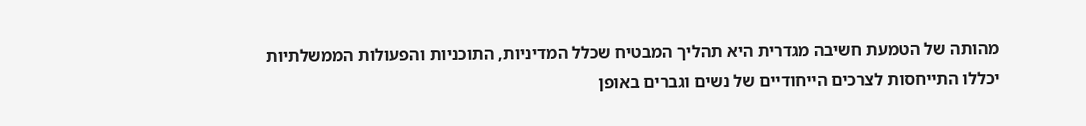מהותה של הטמעת חשיבה מגדרית היא תהליך המבטיח שכלל המדיניות, התוכניות והפעולות הממשלתיות יכללו התייחסות לצרכים הייחודיים של נשים וגברים באופן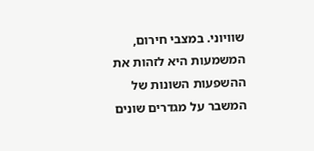שוויוני. במצבי חירום, המשמעות היא לזהות את ההשפעות השונות של המשבר על מגדרים שונים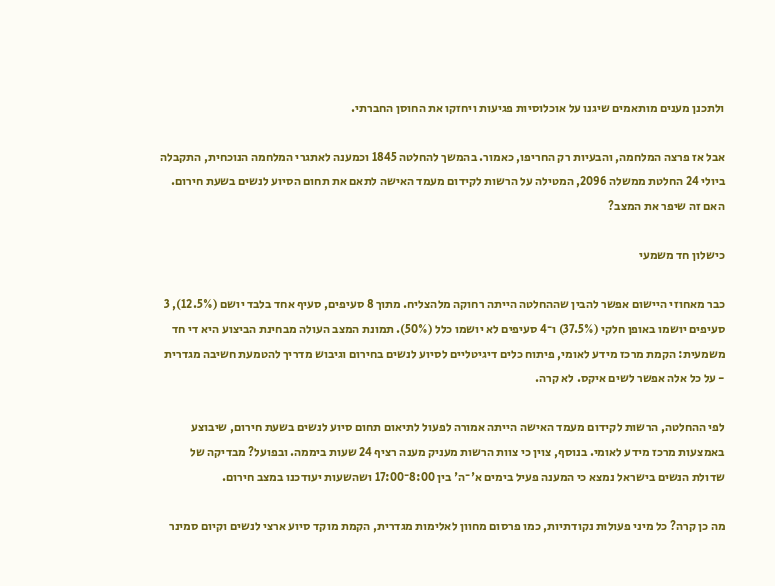ולתכנן מענים מותאמים שיגנו על אוכלוסיות פגיעות ויחזקו את החוסן החברתי.

אבל אז פרצה המלחמה, והבעיות רק החריפו, כאמור. בהמשך להחלטה 1845 וכמענה לאתגרי המלחמה הנוכחית, התקבלה ביולי 24 החלטת ממשלה 2096, המטילה על הרשות לקידום מעמד האישה לתאם את תחום הסיוע לנשים בשעת חירום. האם זה שיפר את המצב?

כישלון חד משמעי

כבר מאחוזי היישום אפשר להבין שההחלטה הייתה רחוקה מלהצליח. מתוך 8 סעיפים, סעיף אחד בלבד יושם (12.5%), 3 סעיפים יושמו באופן חלקי (37.5%) ו־4 סעיפים לא יושמו כלל (50%). תמונת המצב העולה מבחינת הביצוע היא די חד משמעית: הקמת מרכז מידע לאומי, פיתוח כלים דיגיטליים לסיוע לנשים בחירום וגיבוש מדריך להטמעת חשיבה מגדרית - על כל אלה אפשר לשים איקס. לא קרה.

לפי ההחלטה, הרשות לקידום מעמד האישה הייתה אמורה לפעול לתיאום תחום סיוע לנשים בשעת חירום, שיבוצע באמצעות מרכז מידע לאומי. בנוסף, צוין כי צוות הרשות מעניק מענה רציף 24 שעות ביממה. ובפועל? מבדיקה של שדולת הנשים בישראל נמצא כי המענה פעיל בימים א'־ה' בין 8:00־17:00 ושהשעות יעודכנו במצב חירום.

מה כן קרה? כל מיני פעולות נקודתיות, כמו פרסום מחוון לאלימות מגדרית, הקמת מוקד סיוע ארצי לנשים וקיום סמינר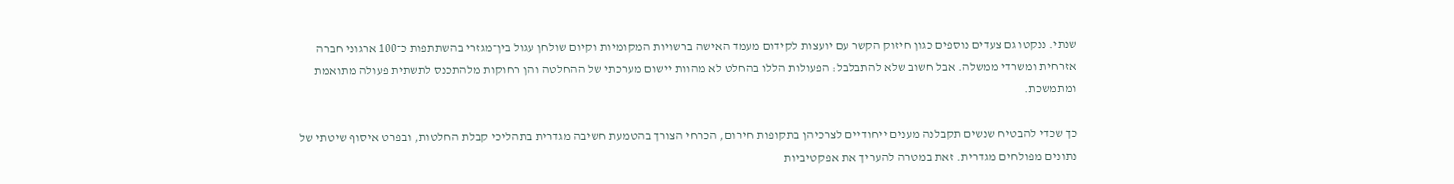שנתי. ננקטו גם צעדים נוספים כגון חיזוק הקשר עם יועצות לקידום מעמד האישה ברשויות המקומיות וקיום שולחן עגול בין־מגזרי בהשתתפות כ־100 ארגוני חברה אזרחית ומשרדי ממשלה. אבל חשוב שלא להתבלבל: הפעולות הללו בהחלט לא מהוות יישום מערכתי של ההחלטה והן רחוקות מלהתכנס לתשתית פעולה מתואמת ומתמשכת.

כך שכדי להבטיח שנשים תקבלנה מענים ייחודיים לצרכיהן בתקופות חירום, הכרחי הצורך בהטמעת חשיבה מגדרית בתהליכי קבלת החלטות, ובפרט איסוף שיטתי של נתונים מפולחים מגדרית. זאת במטרה להעריך את אפקטיביות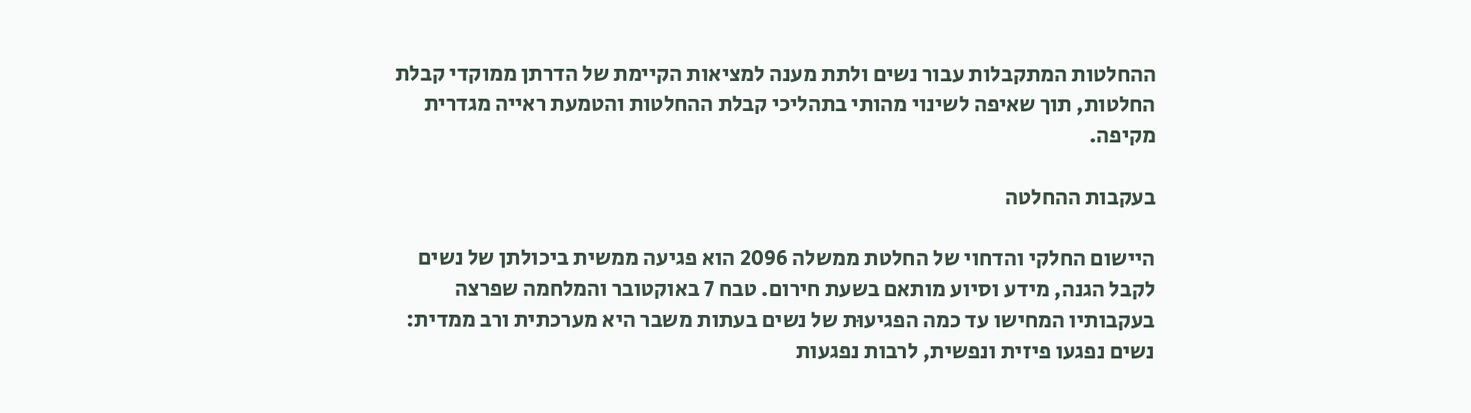ההחלטות המתקבלות עבור נשים ולתת מענה למציאות הקיימת של הדרתן ממוקדי קבלת החלטות, תוך שאיפה לשינוי מהותי בתהליכי קבלת ההחלטות והטמעת ראייה מגדרית מקיפה.

בעקבות ההחלטה

היישום החלקי והדחוי של החלטת ממשלה 2096 הוא פגיעה ממשית ביכולתן של נשים לקבל הגנה, מידע וסיוע מותאם בשעת חירום. טבח 7 באוקטובר והמלחמה שפרצה בעקבותיו המחישו עד כמה הפגיעוּת של נשים בעתות משבר היא מערכתית ורב ממדית: נשים נפגעו פיזית ונפשית, לרבות נפגעות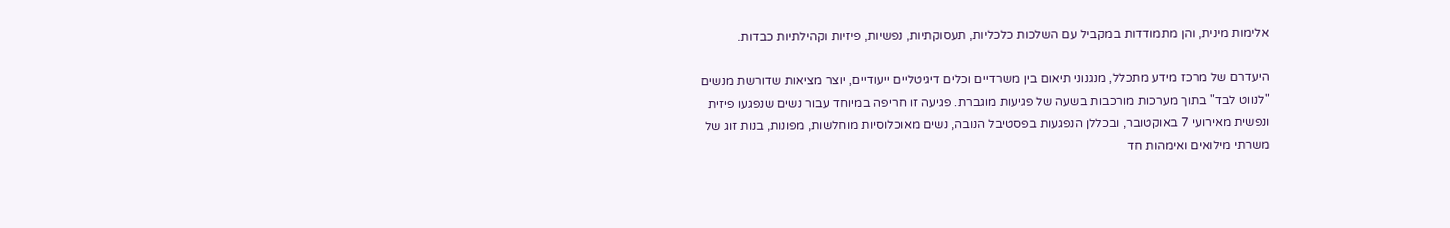אלימות מינית, והן מתמודדות במקביל עם השלכות כלכליות, תעסוקתיות, נפשיות, פיזיות וקהילתיות כבדות.

היעדרם של מרכז מידע מתכלל, מנגנוני תיאום בין משרדיים וכלים דיגיטליים ייעודיים, יוצר מציאות שדורשת מנשים "לנווט לבד" בתוך מערכות מורכבות בשעה של פגיעות מוגברת. פגיעה זו חריפה במיוחד עבור נשים שנפגעו פיזית ונפשית מאירועי 7 באוקטובר, ובכללן הנפגעות בפסטיבל הנובה, נשים מאוכלוסיות מוחלשות, מפונות, בנות זוג של משרתי מילואים ואימהות חד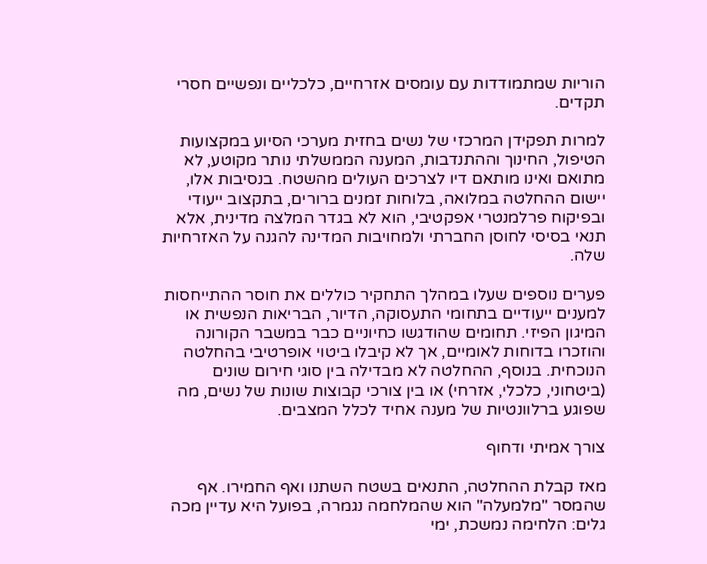הוריות שמתמודדות עם עומסים אזרחיים, כלכליים ונפשיים חסרי תקדים.

למרות תפקידן המרכזי של נשים בחזית מערכי הסיוע במקצועות הטיפול, החינוך וההתנדבות, המענה הממשלתי נותר מקוטע, לא מתואם ואינו מותאם דיו לצרכים העולים מהשטח. בנסיבות אלו, יישום ההחלטה במלואה, בלוחות זמנים ברורים, בתקצוב ייעודי ובפיקוח פרלמנטרי אפקטיבי, הוא לא בגדר המלצה מדינית, אלא תנאי בסיסי לחוסן החברתי ולמחויבות המדינה להגנה על האזרחיות שלה.

פערים נוספים שעלו במהלך התחקיר כוללים את חוסר ההתייחסות למענים ייעודיים בתחומי התעסוקה, הדיור, הבריאות הנפשית או המיגון הפיזי. תחומים שהודגשו כחיוניים כבר במשבר הקורונה והוזכרו בדוחות לאומיים, אך לא קיבלו ביטוי אופרטיבי בהחלטה הנוכחית. בנוסף, ההחלטה לא מבדילה בין סוגי חירום שונים (ביטחוני, כלכלי, אזרחי) או בין צורכי קבוצות שונות של נשים, מה שפוגע ברלוונטיות של מענה אחיד לכלל המצבים.

צורך אמיתי ודחוף

מאז קבלת ההחלטה, התנאים בשטח השתנו ואף החמירו. אף שהמסר "מלמעלה" הוא שהמלחמה נגמרה, בפועל היא עדיין מכה גלים: הלחימה נמשכת, ימי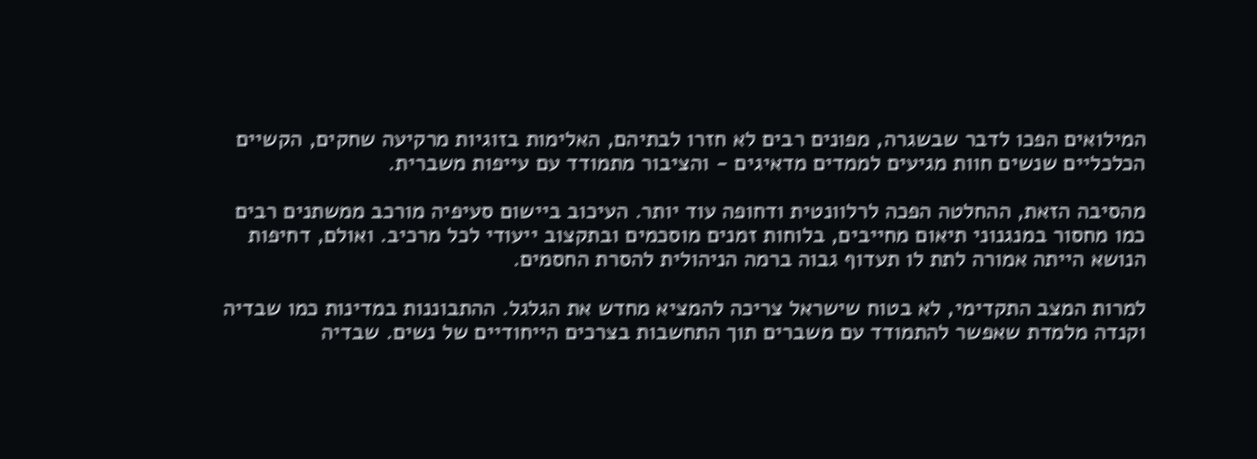המילואים הפכו לדבר שבשגרה, מפונים רבים לא חזרו לבתיהם, האלימות בזוגיות מרקיעה שחקים, הקשיים הכלכליים שנשים חוות מגיעים לממדים מדאיגים - והציבור מתמודד עם עייפות משברית.

מהסיבה הזאת, ההחלטה הפכה לרלוונטית ודחופה עוד יותר. העיכוב ביישום סעיפיה מורכב ממשתנים רבים כמו מחסור במנגנוני תיאום מחייבים, בלוחות זמנים מוסכמים ובתקצוב ייעודי לכל מרכיב. ואולם, דחיפות הנושא הייתה אמורה לתת לו תעדוף גבוה ברמה הניהולית להסרת החסמים.

למרות המצב התקדימי, לא בטוח שישראל צריכה להמציא מחדש את הגלגל. ההתבוננות במדינות כמו שבדיה וקנדה מלמדת שאפשר להתמודד עם משברים תוך התחשבות בצרכים הייחודיים של נשים. שבדיה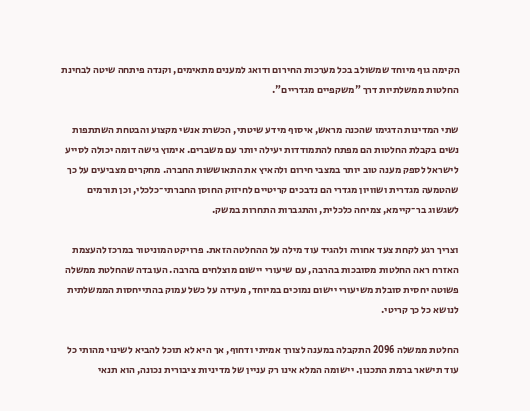הקימה גוף מיוחד שמשולב בכל מערכות החירום ודואג למענים מתאימים, וקנדה פיתחה שיטה לבחינת החלטות ממשלתיות דרך "משקפיים מגדריים".

שתי המדינות הדגימו שהכנה מראש, איסוף מידע שיטתי, הכשרת אנשי מקצוע והבטחת השתתפות נשים בקבלת החלטות הם מפתח להתמודדות יעילה יותר עם משברים. אימוץ גישה דומה יכולה לסייע לישראל לספק מענה טוב יותר במצבי חירום ולהאיץ את התאוששות החברה. מחקרים מצביעים על כך שהטמעה מגדרית ושוויון מגדרי הם נדבכים קריטיים לחיזוק החוסן החברתי־כלכלי, וכן תורמים לשגשוג בר־קיימא, צמיחה כלכלית, והתגברות התחרות במשק.

וצריך רגע לקחת צעד אחורה ולהגיד עוד מילה על ההחלטה הזאת. פרויקט המוניטור במרכז להעצמת האזרח ראה החלטות מסובכות בהרבה, עם שיעורי יישום מוצלחים בהרבה. העובדה שהחלטת ממשלה פשוטה יחסית סובלת משיעורי יישום נמוכים במיוחד, מעידה על כשל עמוק בהתייחסות הממשלתית לנושא כל כך קריטי.

החלטת ממשלה 2096 התקבלה במענה לצורך אמיתי ודחוף, אך היא לא תוכל להביא לשינוי מהותי כל עוד תישאר ברמת התכנון. יישומה המלא אינו רק עניין של מדיניות ציבורית נכונה, הוא תנאי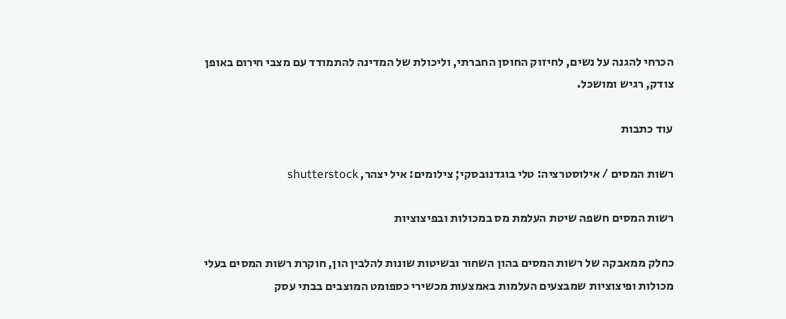הכרחי להגנה על נשים, לחיזוק החוסן החברתי, וליכולת של המדינה להתמודד עם מצבי חירום באופן צודק, רגיש ומושכל.

עוד כתבות

רשות המסים / אילוסטרציה: טלי בוגדנובסקי; צילומים: איל יצהר, shutterstock

רשות המסים חשפה שיטת העלמת מס במכולות ובפיצוציות

כחלק ממאבקה של רשות המסים בהון השחור ובשיטות שונות להלבין הון, חוקרת רשות המסים בעלי מכולות ופיצוציות שמבצעים העלמות באמצעות מכשירי כספומט המוצבים בבתי עסק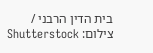בית הדין הרבני / צילום: Shutterstock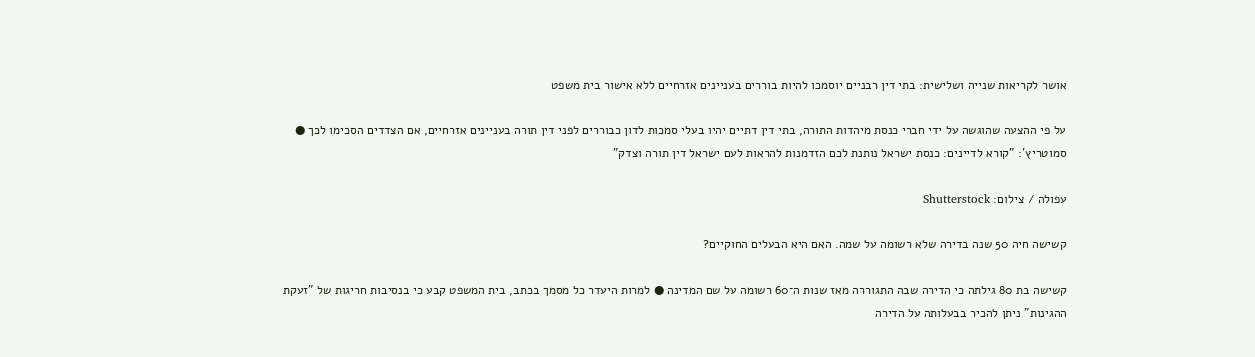אושר לקריאות שנייה ושלישית: בתי דין רבניים יוסמכו להיות בוררים בעניינים אזרחיים ללא אישור בית משפט

על פי ההצעה שהוגשה על ידי חברי כנסת מיהדות התורה, בתי דין דתיים יהיו בעלי סמכות לדון כבוררים לפני דין תורה בעניינים אזרחיים, אם הצדדים הסכימו לכך ● סמוטריץ': "קורא לדיינים: כנסת ישראל נותנת לכם הזדמנות להראות לעם ישראל דין תורה וצדק"

עפולה / צילום: Shutterstock

קשישה חיה 50 שנה בדירה שלא רשומה על שמה. האם היא הבעלים החוקיים?

קשישה בת 80 גילתה כי הדירה שבה התגוררה מאז שנות ה־60 רשומה על שם המדינה ● למרות היעדר כל מסמך בכתב, בית המשפט קבע כי בנסיבות חריגות של "זעקת ההגינות" ניתן להכיר בבעלותה על הדירה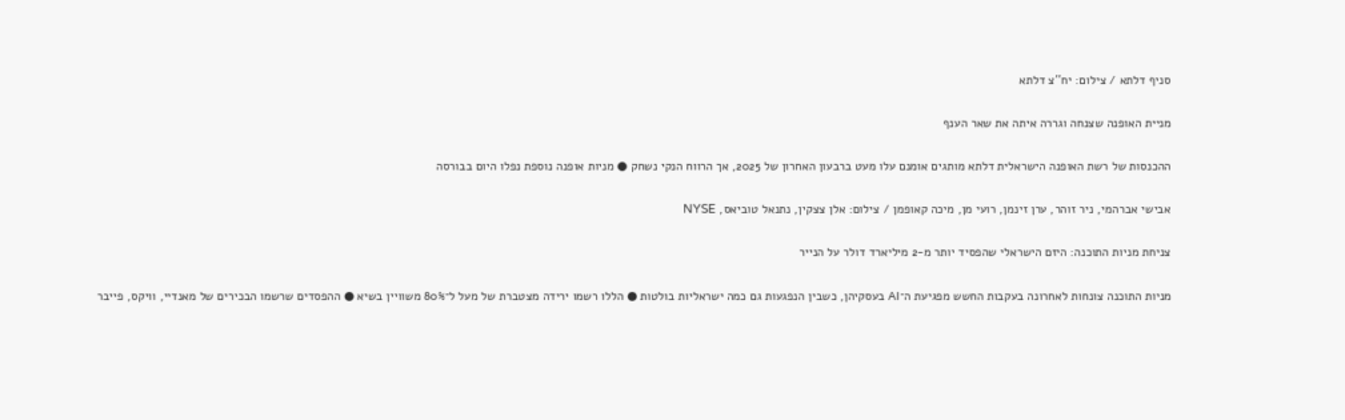סניף דלתא / צילום: יח''צ דלתא

מניית האופנה שצנחה וגררה איתה את שאר הענף

ההכנסות של רשת האופנה הישראלית דלתא מותגים אומנם עלו מעט ברבעון האחרון של 2025, אך הרווח הנקי נשחק ● מניות אופנה נוספת נפלו היום בבורסה

אבישי אברהמי, ניר זוהר, ערן זינמן, רועי מן, מיכה קאופמן / צילום: אלן צצקין, נתנאל טוביאס, NYSE

צניחת מניות התוכנה: היזם הישראלי שהפסיד יותר מ-2 מיליארד דולר על הנייר

מניות התוכנה צונחות לאחרונה בעקבות החשש מפגיעת ה־AI בעסקיהן, כשבין הנפגעות גם כמה ישראליות בולטות ● הללו רשמו ירידה מצטברת של מעל ל־80% משוויין בשיא ● ההפסדים שרשמו הבכירים של מאנדיי, וויקס, פייבר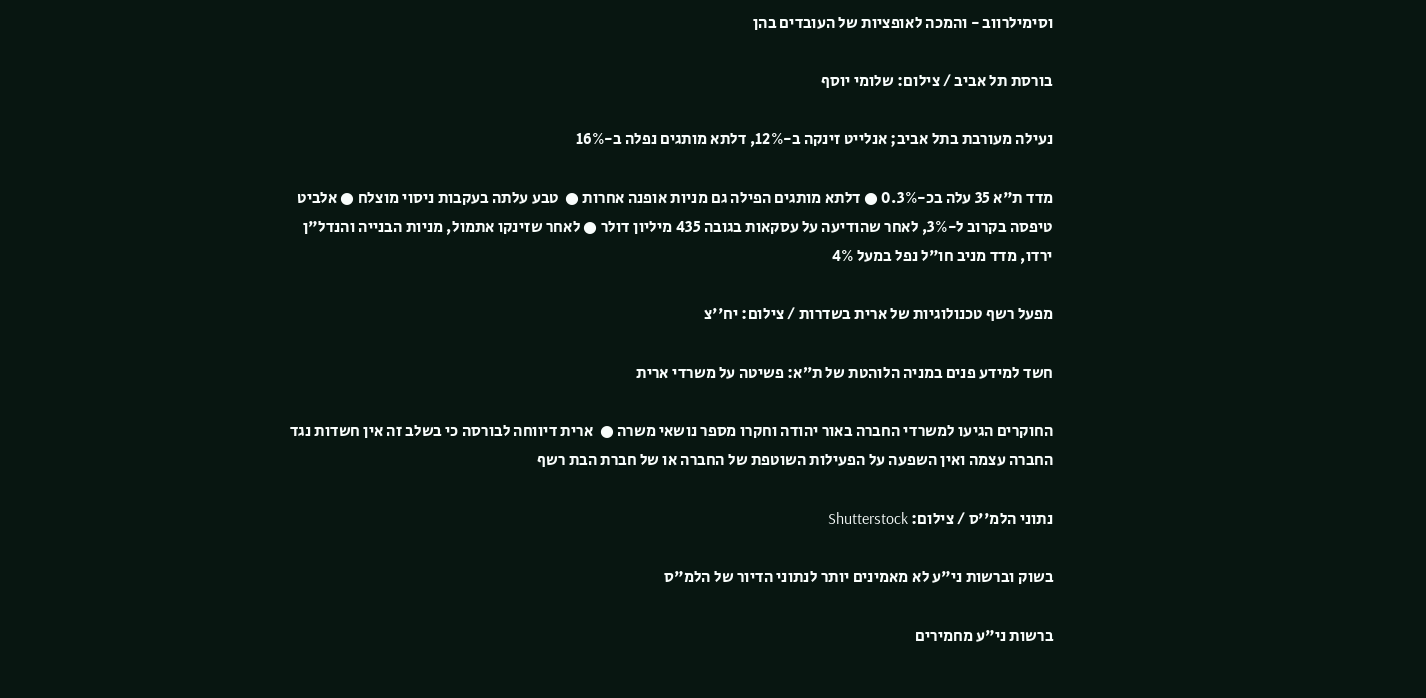וסימילרווב - והמכה לאופציות של העובדים בהן

בורסת תל אביב / צילום: שלומי יוסף

נעילה מעורבת בתל אביב; אנלייט זינקה ב-12%, דלתא מותגים נפלה ב-16%

מדד ת"א 35 עלה בכ-0.3% ● דלתא מותגים הפילה גם מניות אופנה אחרות ●  טבע עלתה בעקבות ניסוי מוצלח ● אלביט טיפסה בקרוב ל-3%, לאחר שהודיעה על עסקאות בגובה 435 מיליון דולר ● לאחר שזינקו אתמול, מניות הבנייה והנדל"ן ירדו, מדד מניב חו"ל נפל במעל 4%

מפעל רשף טכנולוגיות של ארית בשדרות / צילום: יח''צ

חשד למידע פנים במניה הלוהטת של ת״א: פשיטה על משרדי ארית

החוקרים הגיעו למשרדי החברה באור יהודה וחקרו מספר נושאי משרה ●  ארית דיווחה לבורסה כי בשלב זה אין חשדות נגד החברה עצמה ואין השפעה על הפעילות השוטפת של החברה או של חברת הבת רשף

נתוני הלמ''ס / צילום: Shutterstock

בשוק וברשות ני"ע לא מאמינים יותר לנתוני הדיור של הלמ"ס

ברשות ני"ע מחמירים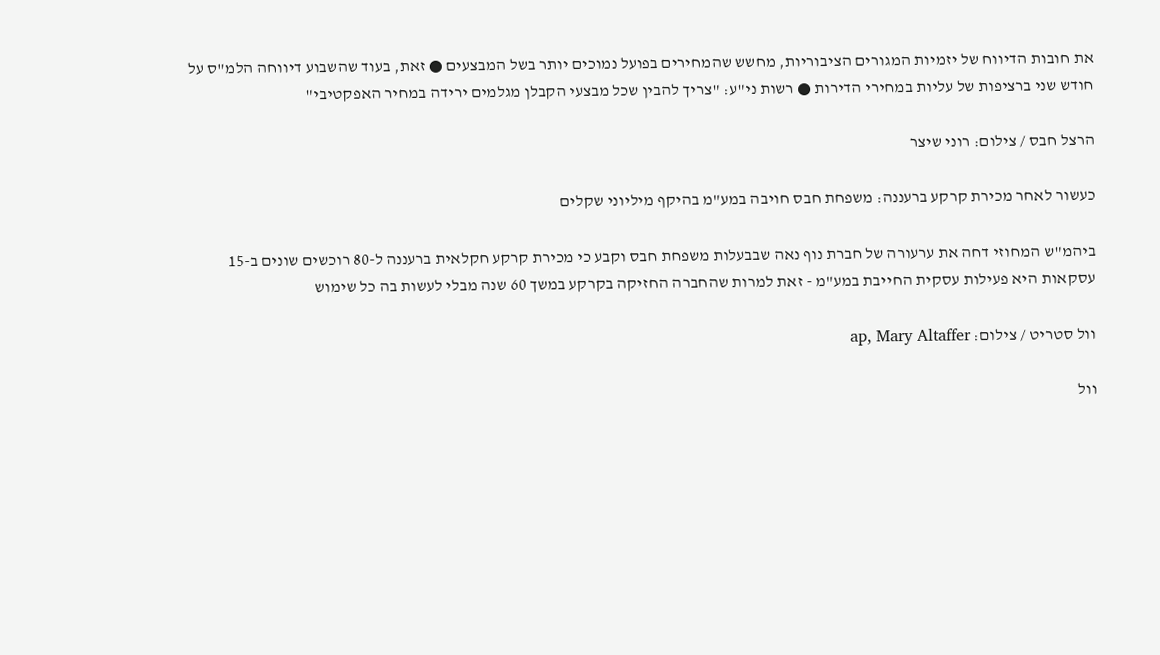את חובות הדיווח של יזמיות המגורים הציבוריות, מחשש שהמחירים בפועל נמוכים יותר בשל המבצעים ● זאת, בעוד שהשבוע דיווחה הלמ"ס על חודש שני ברציפות של עליות במחירי הדירות ● רשות ני"ע: "צריך להבין שכל מבצעי הקבלן מגלמים ירידה במחיר האפקטיבי"

הרצל חבס / צילום: רוני שיצר

כעשור לאחר מכירת קרקע ברעננה: משפחת חבס חויבה במע"מ בהיקף מיליוני שקלים

ביהמ"ש המחוזי דחה את ערעורה של חברת נוף נאה שבבעלות משפחת חבס וקבע כי מכירת קרקע חקלאית ברעננה ל-80 רוכשים שונים ב-15 עסקאות היא פעילות עסקית החייבת במע"מ - זאת למרות שהחברה החזיקה בקרקע במשך 60 שנה מבלי לעשות בה כל שימוש

וול סטריט / צילום: ap, Mary Altaffer

וול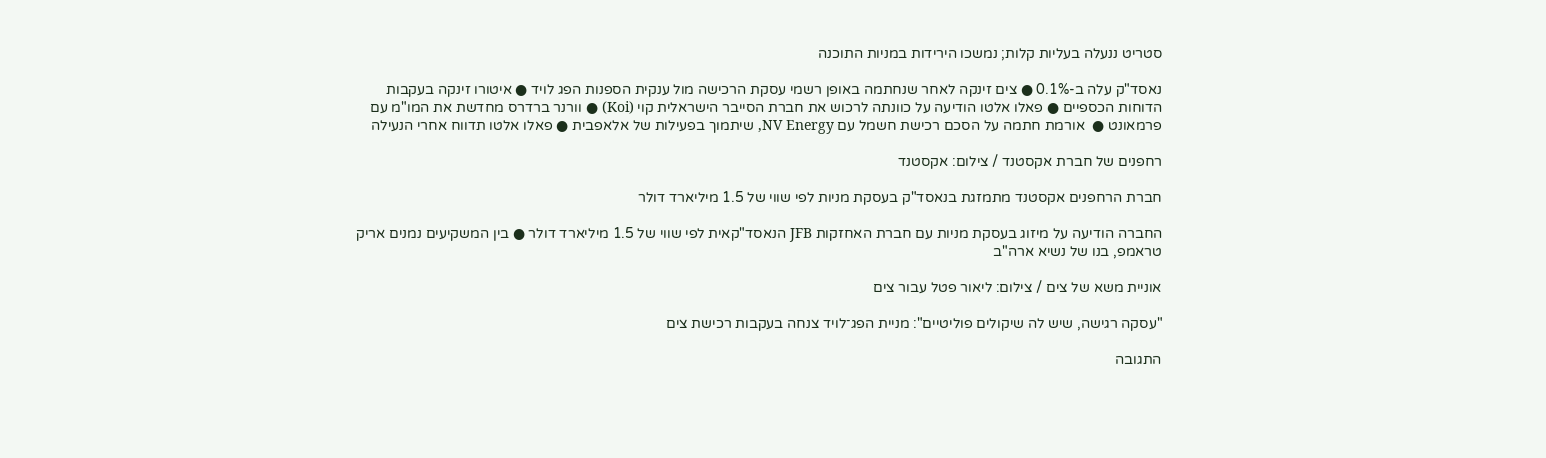סטריט ננעלה בעליות קלות; נמשכו הירידות במניות התוכנה

נאסד"ק עלה ב-0.1% ● צים זינקה לאחר שנחתמה באופן רשמי עסקת הרכישה מול ענקית הספנות הפג לויד ● איטורו זינקה בעקבות הדוחות הכספיים ● פאלו אלטו הודיעה על כוונתה לרכוש את חברת הסייבר הישראלית קוי (Koi) ● וורנר ברדרס מחדשת את המו"מ עם פרמאונט ●  אורמת חתמה על הסכם רכישת חשמל עם NV Energy, שיתמוך בפעילות של אלאפבית ● פאלו אלטו תדווח אחרי הנעילה

רחפנים של חברת אקסטנד / צילום: אקסטנד

חברת הרחפנים אקסטנד מתמזגת בנאסד"ק בעסקת מניות לפי שווי של 1.5 מיליארד דולר

החברה הודיעה על מיזוג בעסקת מניות עם חברת האחזקות JFB הנאסד"קאית לפי שווי של 1.5 מיליארד דולר ● בין המשקיעים נמנים אריק טראמפ, בנו של נשיא ארה"ב

אוניית משא של צים / צילום: ליאור פטל עבור צים

"עסקה רגישה, שיש לה שיקולים פוליטיים": מניית הפג־לויד צנחה בעקבות רכישת צים

התגובה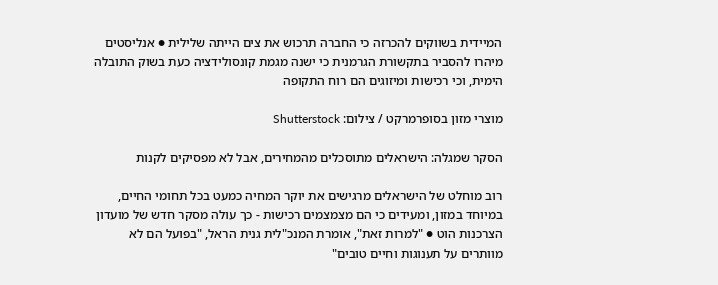המיידית בשווקים להכרזה כי החברה תרכוש את צים הייתה שלילית ● אנליסטים מיהרו להסביר בתקשורת הגרמנית כי ישנה מגמת קונסולידציה כעת בשוק התובלה הימית, וכי רכישות ומיזוגים הם רוח התקופה

מוצרי מזון בסופרמרקט / צילום: Shutterstock

הסקר שמגלה: הישראלים מתוסכלים מהמחירים, אבל לא מפסיקים לקנות

רוב מוחלט של הישראלים מרגישים את יוקר המחיה כמעט בכל תחומי החיים, במיוחד במזון, ומעידים כי הם מצמצמים רכישות - כך עולה מסקר חדש של מועדון הצרכנות הוט ● "למרות זאת", אומרת המנכ"לית גנית הראל, "בפועל הם לא מוותרים על תענוגות וחיים טובים"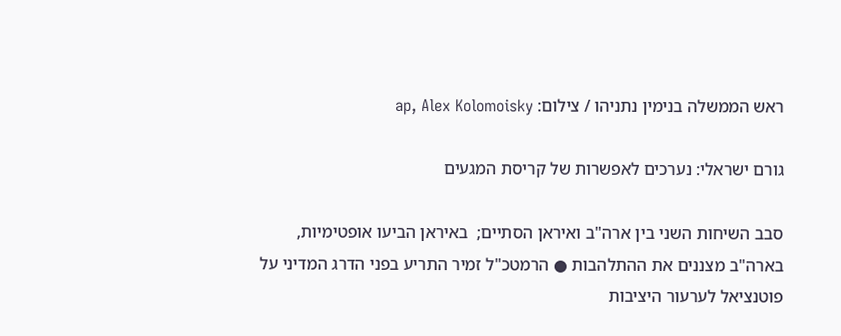ראש הממשלה בנימין נתניהו / צילום: ap, Alex Kolomoisky

גורם ישראלי: נערכים לאפשרות של קריסת המגעים

סבב השיחות השני בין ארה"ב ואיראן הסתיים;  באיראן הביעו אופטימיות, בארה"ב מצננים את ההתלהבות ● הרמטכ"ל זמיר התריע בפני הדרג המדיני על פוטנציאל לערעור היציבות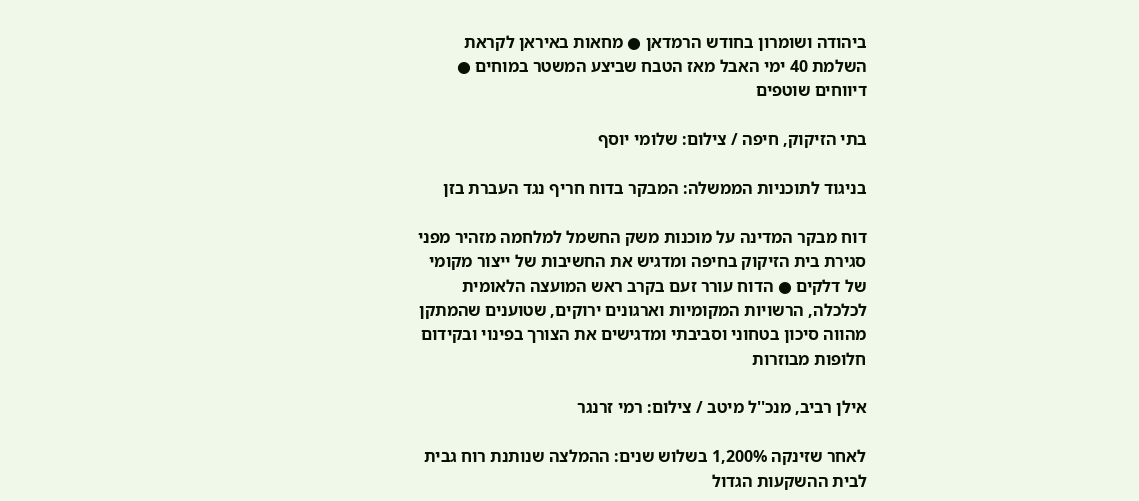ביהודה ושומרון בחודש הרמדאן ● מחאות באיראן לקראת השלמת 40 ימי האבל מאז הטבח שביצע המשטר במוחים ● דיווחים שוטפים

בתי הזיקוק, חיפה / צילום: שלומי יוסף

בניגוד לתוכניות הממשלה: המבקר בדוח חריף נגד העברת בזן

דוח מבקר המדינה על מוכנות משק החשמל למלחמה מזהיר מפני סגירת בית הזיקוק בחיפה ומדגיש את החשיבות של ייצור מקומי של דלקים ● הדוח עורר זעם בקרב ראש המועצה הלאומית לכלכלה, הרשויות המקומיות וארגונים ירוקים, שטוענים שהמתקן מהווה סיכון בטחוני וסביבתי ומדגישים את הצורך בפינוי ובקידום חלופות מבוזרות

אילן רביב, מנכ''ל מיטב / צילום: רמי זרנגר

לאחר שזינקה 1,200% בשלוש שנים: ההמלצה שנותנת רוח גבית לבית ההשקעות הגדול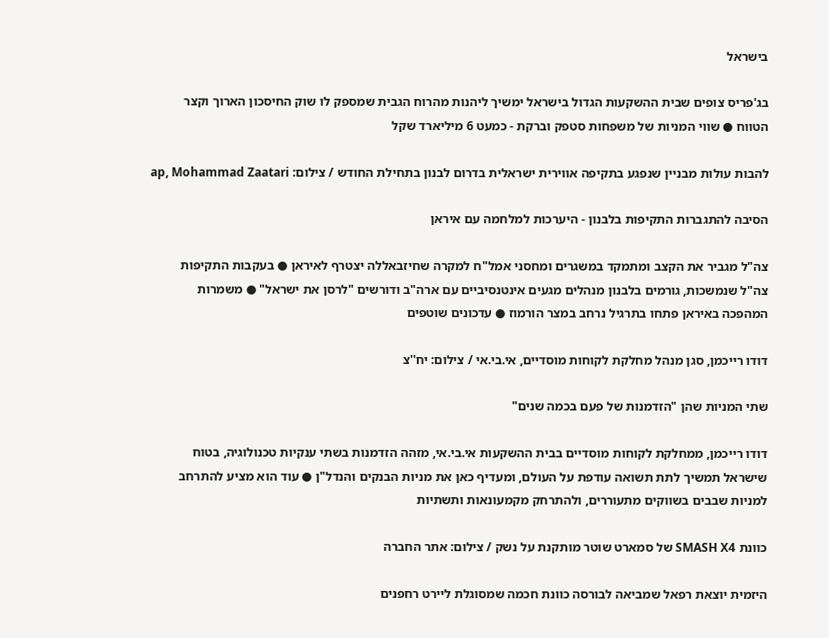בישראל

בג'פריס צופים שבית ההשקעות הגדול בישראל ימשיך ליהנות מהרוח הגבית שמספק לו שוק החיסכון הארוך וקצר הטווח ● שווי המניות של משפחות סטפק וברקת - כמעט 6 מיליארד שקל

להבות עולות מבניין שנפגע בתקיפה אווירית ישראלית בדרום לבנון בתחילת החודש / צילום: ap, Mohammad Zaatari

הסיבה להתגברות התקיפות בלבנון - היערכות למלחמה עם איראן

צה"ל מגביר את הקצב ומתמקד במשגרים ומחסני אמל"ח למקרה שחיזבאללה יצטרף לאיראן ● בעקבות התקיפות צה"ל שנמשכות, גורמים בלבנון מנהלים מגעים אינטנסיביים עם ארה"ב ודורשים "לרסן את ישראל" ● משמרות המהפכה באיראן פתחו בתרגיל נרחב במצר הורמוז ● עדכונים שוטפים

דודו רייכמן, סגן מנהל מחלקת לקוחות מוסדיים, אי.בי.אי / צילום: יח''צ

שתי המניות שהן "הזדמנות של פעם בכמה שנים"

דודו רייכמן, ממחלקת לקוחות מוסדיים בבית ההשקעות אי.בי.אי, מזהה הזדמנות בשתי ענקיות טכנולוגיה, בטוח שישראל תמשיך לתת תשואה עודפת על העולם, ומעדיף כאן את מניות הבנקים והנדל"ן ● עוד הוא מציע להתרחב למניות שבבים בשווקים מתעוררים, ולהתרחק מקמעונאות ותשתיות

כוונת SMASH X4 של סמארט שוטר מותקנת על נשק / צילום: אתר החברה

היזמית יוצאת רפאל שמביאה לבורסה כוונת חכמה שמסוגלת ליירט רחפנים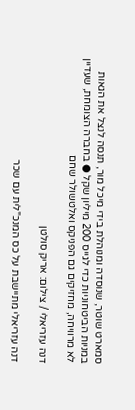סמארט שוטר, שנוסדה ומנוהלת בידי מיכל מור, תנסה לנצל את הגאות במניות הביטחוניות כדי לגייס 200 מיליון שקל ● בחברה הצומחת, שעדיין לא מרוויחה, מחזיקים גם הפניקס ואלטשולר שחם

דנה עזריאלי / צילום: אריק סולטן

דנה עזריאלי מתיישבת על כס המנכ"לית עם שכר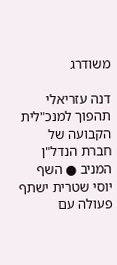משודרג

דנה עזריאלי תהפוך למנכ"לית הקבועה של חברת הנדל"ן המניב ● השף יוסי שטרית ישתף פעולה עם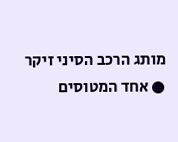מותג הרכב הסיני זיקר ● אחד המטוסים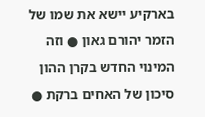בארקיע יישא את שמו של הזמר יהורם גאון ● וזה המינוי החדש בקרן ההון סיכון של האחים ברקת ●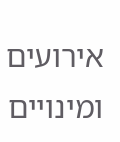אירועים ומינויים